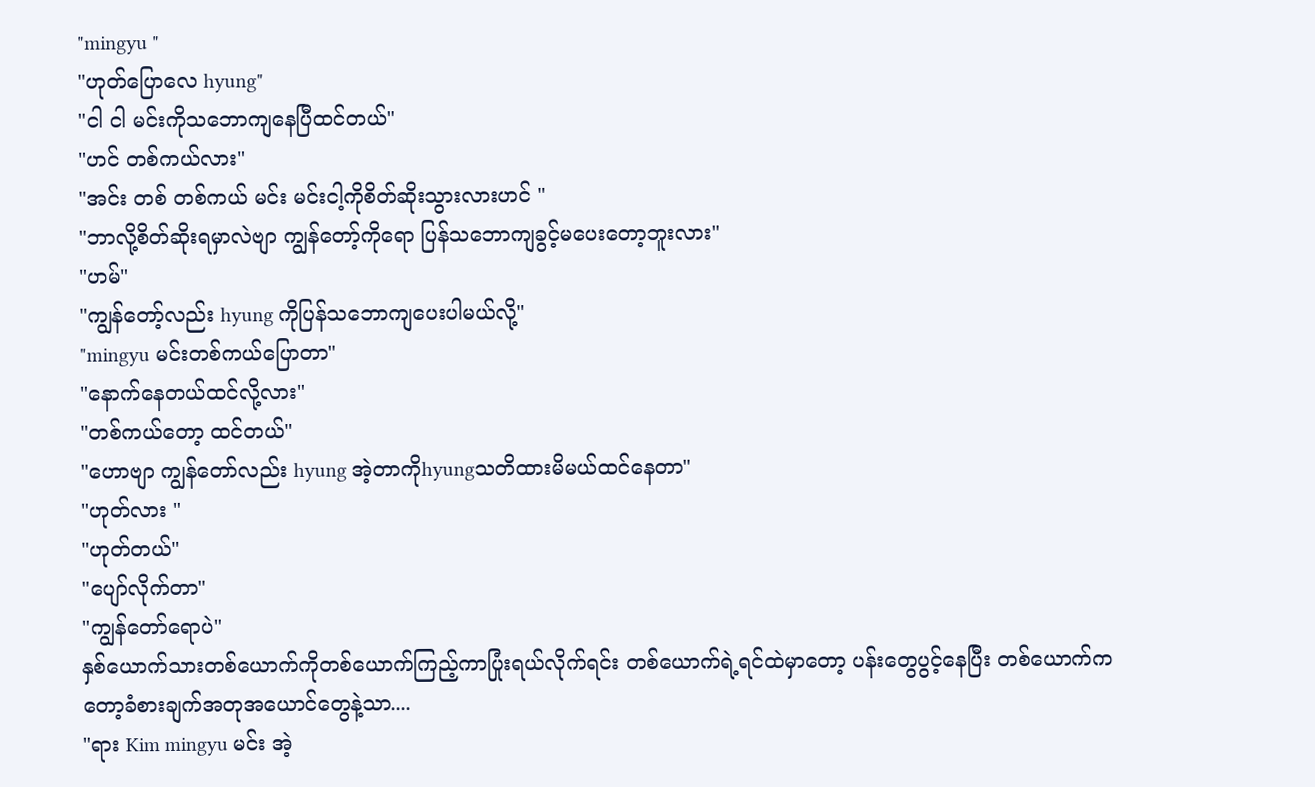"mingyu "
"ဟုတ်ပြောလေ hyung"
"ငါ ငါ မင်းကိုသဘောကျနေပြီထင်တယ်"
"ဟင် တစ်ကယ်လား"
"အင်း တစ် တစ်ကယ် မင်း မင်းငါ့ကိုစိတ်ဆိုးသွားလားဟင် "
"ဘာလို့စိတ်ဆိုးရမှာလဲဗျာ ကျွန်တော့်ကိုရော ပြန်သဘောကျခွင့်မပေးတော့ဘူးလား"
"ဟမ်"
"ကျွန်တော့်လည်း hyung ကိုပြန်သဘောကျပေးပါမယ်လို့"
"mingyu မင်းတစ်ကယ်ပြောတာ"
"နောက်နေတယ်ထင်လို့လား"
"တစ်ကယ်တော့ ထင်တယ်"
"ဟောဗျာ ကျွန်တော်လည်း hyung အဲ့တာကိုhyungသတိထားမိမယ်ထင်နေတာ"
"ဟုတ်လား "
"ဟုတ်တယ်"
"ပျော်လိုက်တာ"
"ကျွန်တော်ရောပဲ"
နှစ်ယောက်သားတစ်ယောက်ကိုတစ်ယောက်ကြည့်ကာပြုံးရယ်လိုက်ရင်း တစ်ယောက်ရဲ့ရင်ထဲမှာတော့ ပန်းတွေပွင့်နေပြီး တစ်ယောက်ကတော့ခံစားချက်အတုအယောင်တွေနဲ့သာ....
"ရား Kim mingyu မင်း အဲ့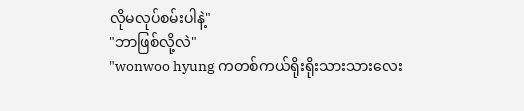လိုမလုပ်စမ်းပါနဲ့"
"ဘာဖြစ်လို့လဲ"
"wonwoo hyung ကတစ်ကယ်ရိုးရိုးသားသားလေး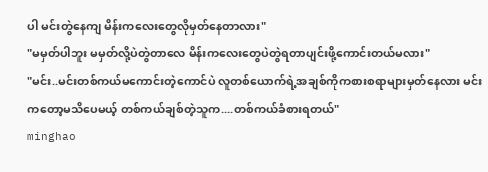ပါ မင်းတွဲနေကျ မိန်းကလေးတွေလိုမှတ်နေတာလား"
"မမှတ်ပါဘူး မမှတ်လို့ပဲတွဲတာလေ မိန်းကလေးတွေပဲတွဲရတာပျင်းဖို့ကောင်းတယ်မလား"
"မင်း..မင်းတစ်ကယ်မကောင်းတဲ့ကောင်ပဲ လူတစ်ယောက်ရဲ့အချစ်ကိုကစားစရာများမှတ်နေလား မင်းကတော့မသိပေမယ့် တစ်ကယ်ချစ်တဲ့သူက....တစ်ကယ်ခံစားရတယ်"
minghao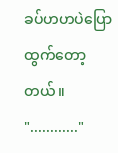ခပ်ဟဟပဲပြောထွက်တော့တယ်။
"............"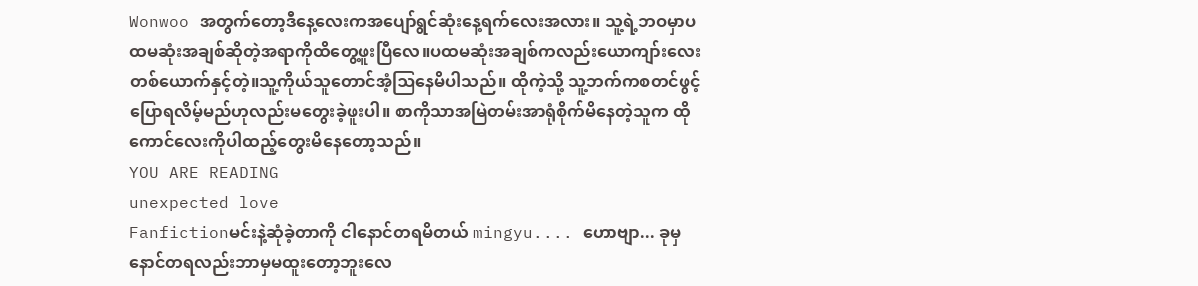Wonwoo အတွက်တော့ဒီနေ့လေးကအပျော်ရွင်ဆုံးနေ့ရက်လေးအလား။ သူ့ရဲ့ဘဝမှာပထမဆုံးအချစ်ဆိုတဲ့အရာကိုထိတွေ့ဖူးပြီလေ။ပထမဆုံးအချစ်ကလည်းယောကျာ်းလေးတစ်ယောက်နှင့်တဲ့။သူ့ကိုယ်သူတောင်အံ့ဩနေမိပါသည်။ ထိုကဲ့သို့ သူ့ဘက်ကစတင်ဖွင့်ပြောရလိမ့်မည်ဟုလည်းမတွေးခဲ့ဖူးပါ။ စာကိုသာအမြဲတမ်းအာရုံစိုက်မိနေတဲ့သူက ထိုကောင်လေးကိုပါထည့်တွေးမိနေတော့သည်။
YOU ARE READING
unexpected love
Fanfictionမင်းနဲ့ဆုံခဲ့တာကို ငါနောင်တရမိတယ် mingyu.... ဟောဗျာ... ခုမှနောင်တရလည်းဘာမှမထူးတော့ဘူးလေ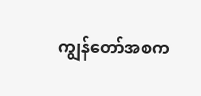ကျွန်တော်အစက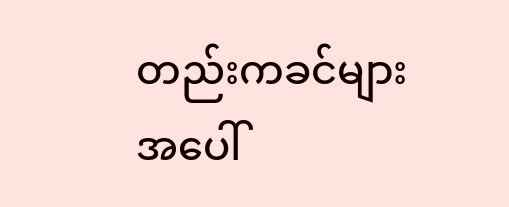တည်းကခင်များအပေါ်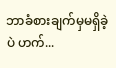ဘာခံစားချက်မှမရှိခဲ့ပဲ ဟက်...